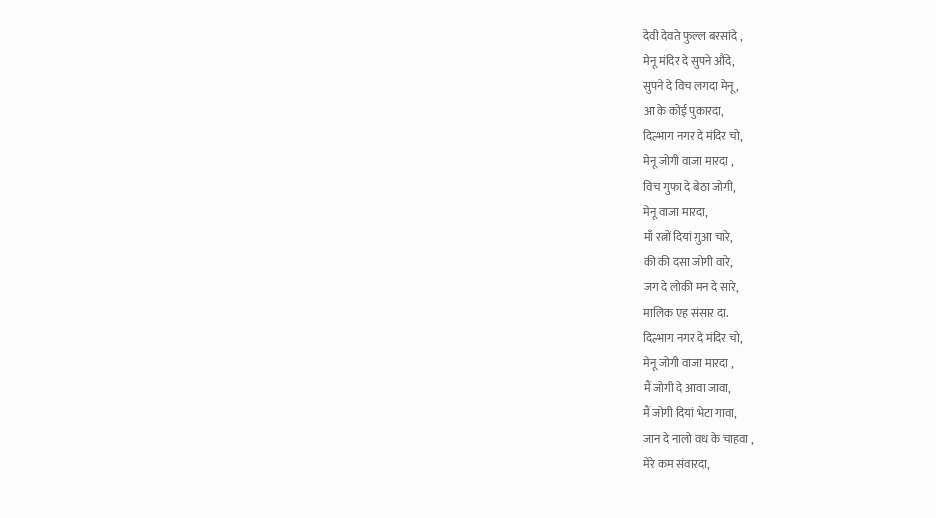देवी देवते फुल्ल बरसांदे ,
मेनू मंदिर दे सुपने औंदे,
सुपने दे विच लगदा मेनू ,
आ के कोई पुकारदा,
दिल्भाग नगर दे मंदिर चो,
मेनू जोगी वाजा मारदा ,
विच गुफा दे बेठा जोगी,
मेनू वाजा मारदा,
माँ रत्नों दियां ग़ुआ चारे,
की की दसा जोगी वारे,
जग दे लोकी मन दे सारे,
मालिक एह संसार दा.
दिल्भाग नगर दे मंदिर चो,
मेनू जोगी वाजा मारदा ,
मैं जोगी दे आवा जावा,
मैं जोगी दियां भेटा गावा,
जान दे नालो वध के चाहवा ,
मेरे कम संवारदा,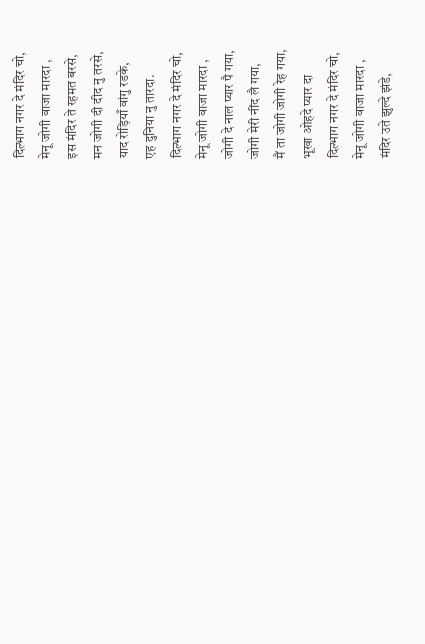दिल्भाग नगर दे मंदिर चो,
मेनू जोगी वाजा मारदा ,
इस मंदिर ते रहमत बरसे,
मन जोगी दी दीद नु तरसे,
याद रोड़ियाँ वांगु रडके,
एह दुनिया नु तारदा.
दिल्भाग नगर दे मंदिर चो,
मेनू जोगी वाजा मारदा ,
जोगी दे नाल प्यार पै गया,
जोगी मेरी नींद लै गया,
मैं ता जोगी जोगी रेह गया,
भूखा ओहदे प्यार दा
दिल्भाग नगर दे मंदिर चो,
मेनू जोगी वाजा मारदा ,
मंदिर उते झुल्दे झंडे,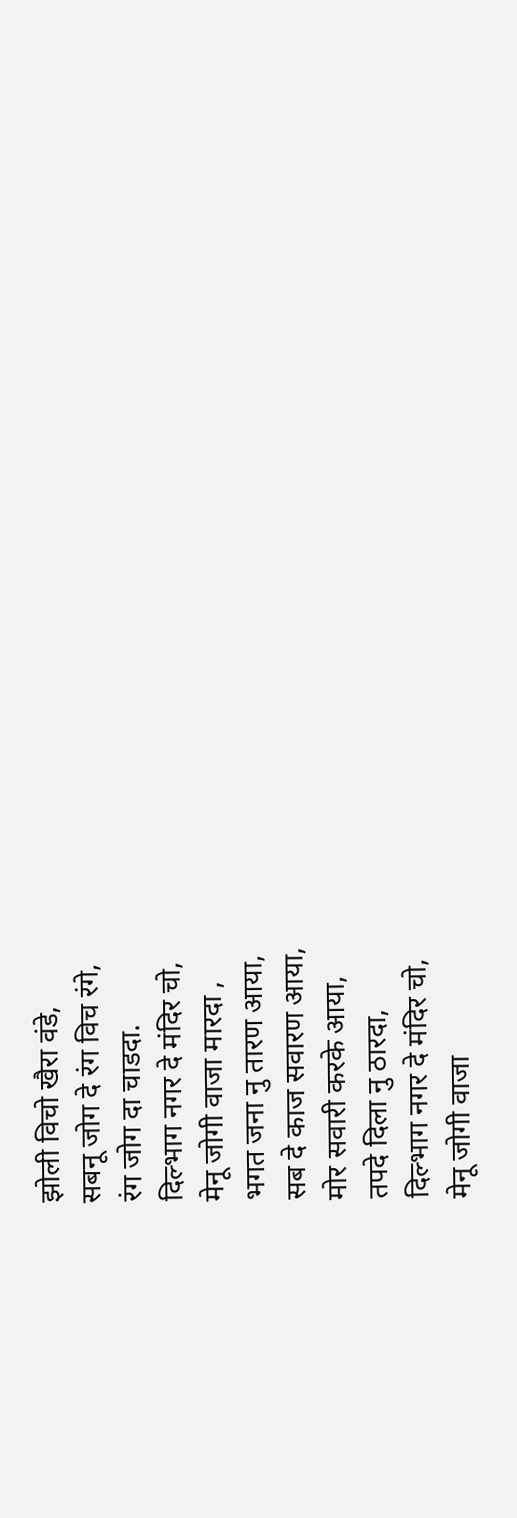झोली विचो खैरा वंडे,
सबनू जोग दे रंग विच रंगे,
रंग जोग दा चाडदा.
दिल्भाग नगर दे मंदिर चो,
मेनू जोगी वाजा मारदा ,
भगत जना नु तारण आया,
सब दे काज सवारण आया,
मोर सवारी करके आया,
तपदे दिला नु ठारदा,
दिल्भाग नगर दे मंदिर चो,
मेनू जोगी वाजा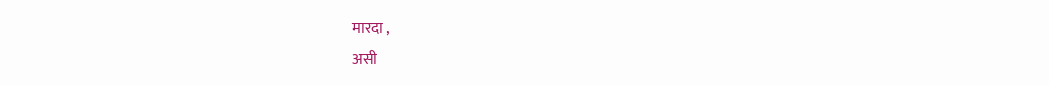मारदा ,
असी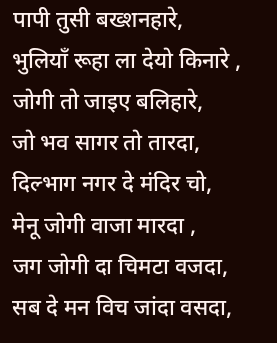पापी तुसी बख्शनहारे,
भुलियाँ रूहा ला देयो किनारे ,
जोगी तो जाइए बलिहारे,
जो भव सागर तो तारदा,
दिल्भाग नगर दे मंदिर चो,
मेनू जोगी वाजा मारदा ,
जग जोगी दा चिमटा वजदा,
सब दे मन विच जांदा वसदा,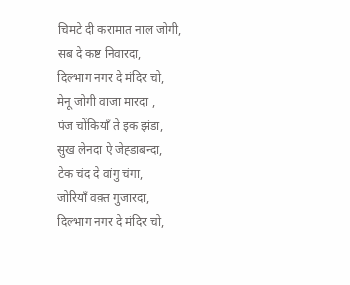चिमटे दी करामात नाल जोगी,
सब दे कष्ट निवारदा,
दिल्भाग नगर दे मंदिर चो,
मेनू जोगी वाजा मारदा ,
पंज चोंकियाँ ते इक झंडा,
सुख लेनदा ऐ जेह्डाबन्दा,
टेक चंद दे वांगु चंगा,
जोरियाँ वक़्त गुजारदा,
दिल्भाग नगर दे मंदिर चो,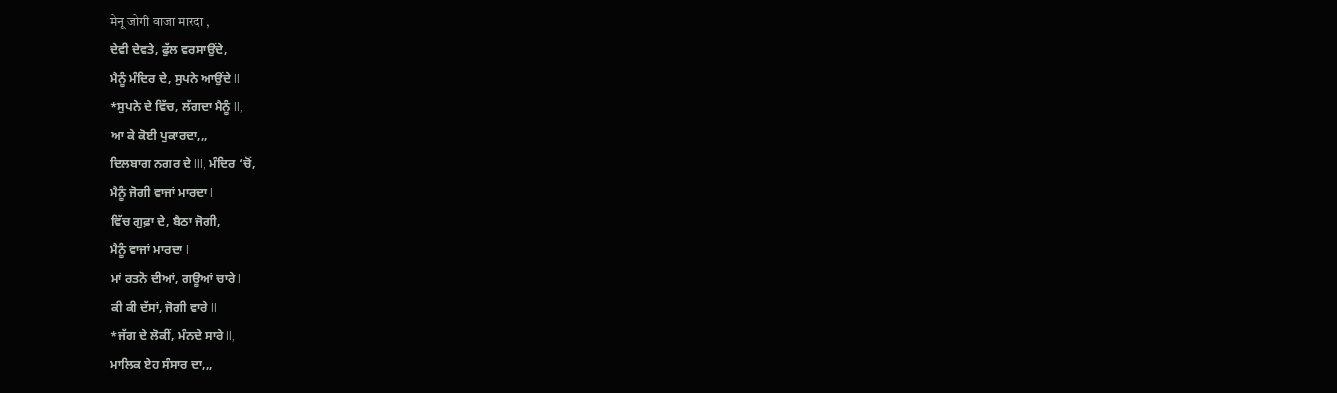मेनू जोगी वाजा मारदा ,
ਦੇਵੀ ਦੇਵਤੇ, ਫੁੱਲ ਵਰਸਾਉਂਦੇ,
ਮੈਨੂੰ ਮੰਦਿਰ ਦੇ, ਸੁਪਨੇ ਆਉਂਦੇ ll
*ਸੁਪਨੇ ਦੇ ਵਿੱਚ, ਲੱਗਦਾ ਮੈਨੂੰ ll,
ਆ ਕੇ ਕੋਈ ਪੁਕਾਰਦਾ,,,
ਦਿਲਬਾਗ ਨਗਰ ਦੇ lll, ਮੰਦਿਰ ‘ਚੋਂ,
ਮੈਨੂੰ ਜੋਗੀ ਵਾਜਾਂ ਮਾਰਦਾ l
ਵਿੱਚ ਗੁਫ਼ਾ ਦੇ, ਬੈਠਾ ਜੋਗੀ,
ਮੈਨੂੰ ਵਾਜਾਂ ਮਾਰਦਾ l
ਮਾਂ ਰਤਨੋ ਦੀਆਂ, ਗਊਆਂ ਚਾਰੇ l
ਕੀ ਕੀ ਦੱਸਾਂ, ਜੋਗੀ ਵਾਰੇ ll
*ਜੱਗ ਦੇ ਲੋਕੀਂ, ਮੰਨਦੇ ਸਾਰੇ ll,
ਮਾਲਿਕ ਏਹ ਸੰਸਾਰ ਦਾ,,,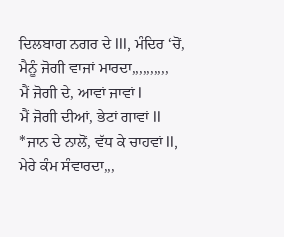ਦਿਲਬਾਗ ਨਗਰ ਦੇ lll, ਮੰਦਿਰ ‘ਚੋਂ,
ਮੈਨੂੰ ਜੋਗੀ ਵਾਜਾਂ ਮਾਰਦਾ,,,,,,,,,,
ਮੈਂ ਜੋਗੀ ਦੇ, ਆਵਾਂ ਜਾਵਾਂ l
ਮੈਂ ਜੋਗੀ ਦੀਆਂ, ਭੇਟਾਂ ਗਾਵਾਂ ll
*ਜਾਨ ਦੇ ਨਾਲੋਂ, ਵੱਧ ਕੇ ਚਾਹਵਾਂ ll,
ਮੇਰੇ ਕੰਮ ਸੰਵਾਰਦਾ,,,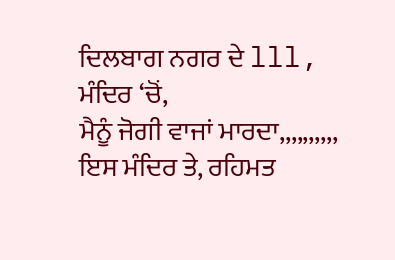ਦਿਲਬਾਗ ਨਗਰ ਦੇ lll, ਮੰਦਿਰ ‘ਚੋਂ,
ਮੈਨੂੰ ਜੋਗੀ ਵਾਜਾਂ ਮਾਰਦਾ,,,,,,,,,,
ਇਸ ਮੰਦਿਰ ਤੇ, ਰਹਿਮਤ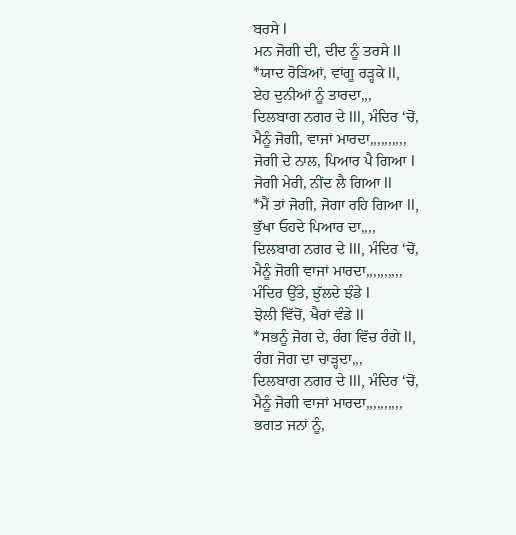ਬਰਸੇ l
ਮਨ ਜੋਗੀ ਦੀ, ਦੀਦ ਨੂੰ ਤਰਸੇ ll
*ਯਾਦ ਰੋੜਿਆਂ, ਵਾਂਗੂ ਰੜ੍ਹਕੇ ll,
ਏਹ ਦੁਨੀਆਂ ਨੂੰ ਤਾਰਦਾ,,,
ਦਿਲਬਾਗ ਨਗਰ ਦੇ lll, ਮੰਦਿਰ ‘ਚੋਂ,
ਮੈਨੂੰ ਜੋਗੀ, ਵਾਜਾਂ ਮਾਰਦਾ,,,,,,,,,,
ਜੋਗੀ ਦੇ ਨਾਲ, ਪਿਆਰ ਪੈ ਗਿਆ l
ਜੋਗੀ ਮੇਰੀ, ਨੀਂਦ ਲੈ ਗਿਆ ll
*ਮੈਂ ਤਾਂ ਜੋਗੀ, ਜੋਗਾ ਰਹਿ ਗਿਆ ll,
ਭੁੱਖਾ ਓਹਦੇ ਪਿਆਰ ਦਾ,,,,
ਦਿਲਬਾਗ ਨਗਰ ਦੇ lll, ਮੰਦਿਰ ‘ਚੋਂ,
ਮੈਨੂੰ ਜੋਗੀ ਵਾਜਾਂ ਮਾਰਦਾ,,,,,,,,,,
ਮੰਦਿਰ ਉੱਤੇ, ਝੁੱਲਦੇ ਝੰਡੇ l
ਝੋਲੀ ਵਿੱਚੋਂ, ਖੈਰਾਂ ਵੰਡੇ ll
*ਸਭਨੂੰ ਜੋਗ ਦੇ, ਰੰਗ ਵਿੱਚ ਰੰਗੇ ll,
ਰੰਗ ਜੋਗ ਦਾ ਚਾੜ੍ਹਦਾ,,,
ਦਿਲਬਾਗ ਨਗਰ ਦੇ lll, ਮੰਦਿਰ ‘ਚੋਂ,
ਮੈਨੂੰ ਜੋਗੀ ਵਾਜਾਂ ਮਾਰਦਾ,,,,,,,,,,
ਭਗਤ ਜਨਾਂ ਨੂੰ,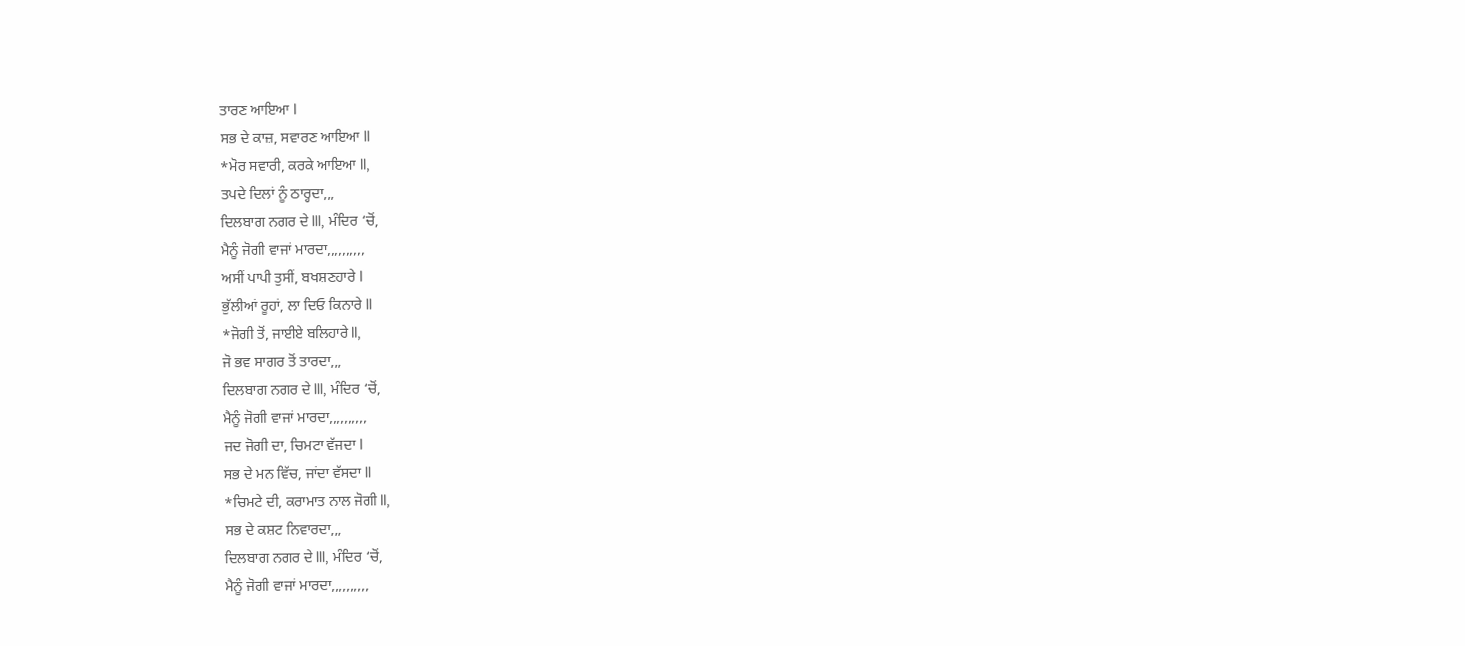ਤਾਰਣ ਆਇਆ l
ਸਭ ਦੇ ਕਾਜ਼, ਸਵਾਰਣ ਆਇਆ ll
*ਮੋਰ ਸਵਾਰੀ, ਕਰਕੇ ਆਇਆ ll,
ਤਪਦੇ ਦਿਲਾਂ ਨੂੰ ਠਾਰ੍ਹਦਾ,,,
ਦਿਲਬਾਗ ਨਗਰ ਦੇ lll, ਮੰਦਿਰ ‘ਚੋਂ,
ਮੈਨੂੰ ਜੋਗੀ ਵਾਜਾਂ ਮਾਰਦਾ,,,,,,,,,,
ਅਸੀਂ ਪਾਪੀ ਤੁਸੀਂ, ਬਖਸ਼ਣਹਾਰੇ l
ਭੁੱਲੀਆਂ ਰੂਹਾਂ, ਲਾ ਦਿਓ ਕਿਨਾਰੇ ll
*ਜੋਗੀ ਤੋਂ, ਜਾਈਏ ਬਲਿਹਾਰੇ ll,
ਜੋ ਭਵ ਸਾਗਰ ਤੋਂ ਤਾਰਦਾ,,,
ਦਿਲਬਾਗ ਨਗਰ ਦੇ lll, ਮੰਦਿਰ ‘ਚੋਂ,
ਮੈਨੂੰ ਜੋਗੀ ਵਾਜਾਂ ਮਾਰਦਾ,,,,,,,,,,
ਜਦ ਜੋਗੀ ਦਾ, ਚਿਮਟਾ ਵੱਜਦਾ l
ਸਭ ਦੇ ਮਨ ਵਿੱਚ, ਜਾਂਦਾ ਵੱਸਦਾ ll
*ਚਿਮਟੇ ਦੀ, ਕਰਾਮਾਤ ਨਾਲ ਜੋਗੀ ll,
ਸਭ ਦੇ ਕਸ਼ਟ ਨਿਵਾਰਦਾ,,,
ਦਿਲਬਾਗ ਨਗਰ ਦੇ lll, ਮੰਦਿਰ ‘ਚੋਂ,
ਮੈਨੂੰ ਜੋਗੀ ਵਾਜਾਂ ਮਾਰਦਾ,,,,,,,,,,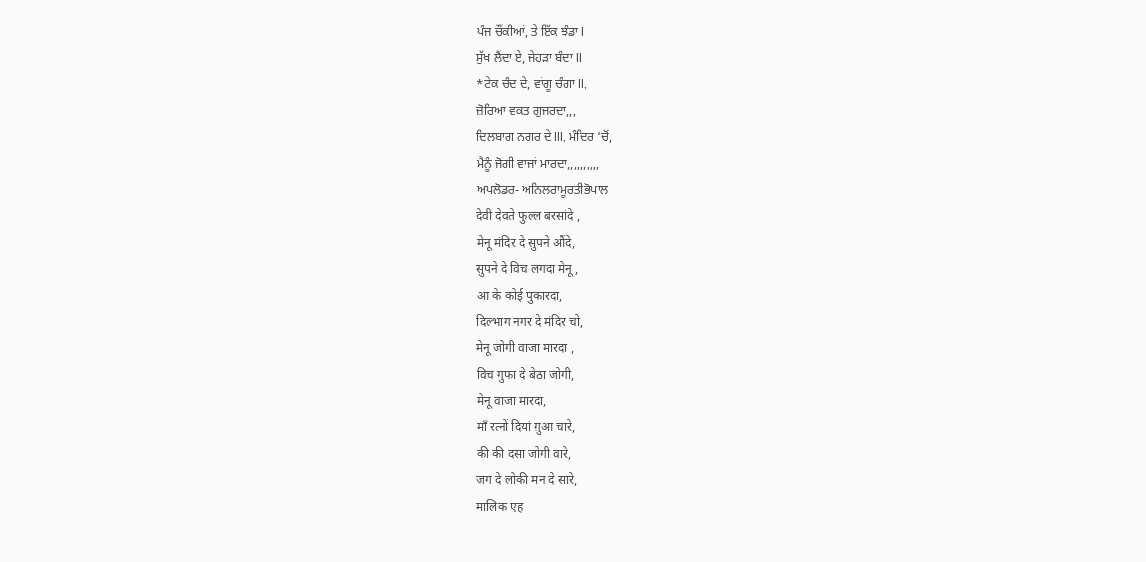ਪੰਜ ਚੌਂਕੀਆਂ, ਤੇ ਇੱਕ ਝੰਡਾ l
ਸੁੱਖ ਲੈਂਦਾ ਏ, ਜੇਹੜਾ ਬੰਦਾ ll
*ਟੇਕ ਚੰਦ ਦੇ, ਵਾਂਗੂ ਚੰਗਾ ll,
ਜ਼ੋਰਿਆ ਵਕਤ ਗੁਜਰਦਾ,,,
ਦਿਲਬਾਗ ਨਗਰ ਦੇ lll, ਮੰਦਿਰ ‘ਚੋਂ,
ਮੈਨੂੰ ਜੋਗੀ ਵਾਜਾਂ ਮਾਰਦਾ,,,,,,,,,,
ਅਪਲੋਡਰ- ਅਨਿਲਰਾਮੂਰਤੀਭੋਪਾਲ
देवी देवते फुल्ल बरसांदे ,
मेनू मंदिर दे सुपने औंदे,
सुपने दे विच लगदा मेनू ,
आ के कोई पुकारदा,
दिल्भाग नगर दे मंदिर चो,
मेनू जोगी वाजा मारदा ,
विच गुफा दे बेठा जोगी,
मेनू वाजा मारदा,
माँ रत्नों दियां ग़ुआ चारे,
की की दसा जोगी वारे,
जग दे लोकी मन दे सारे,
मालिक एह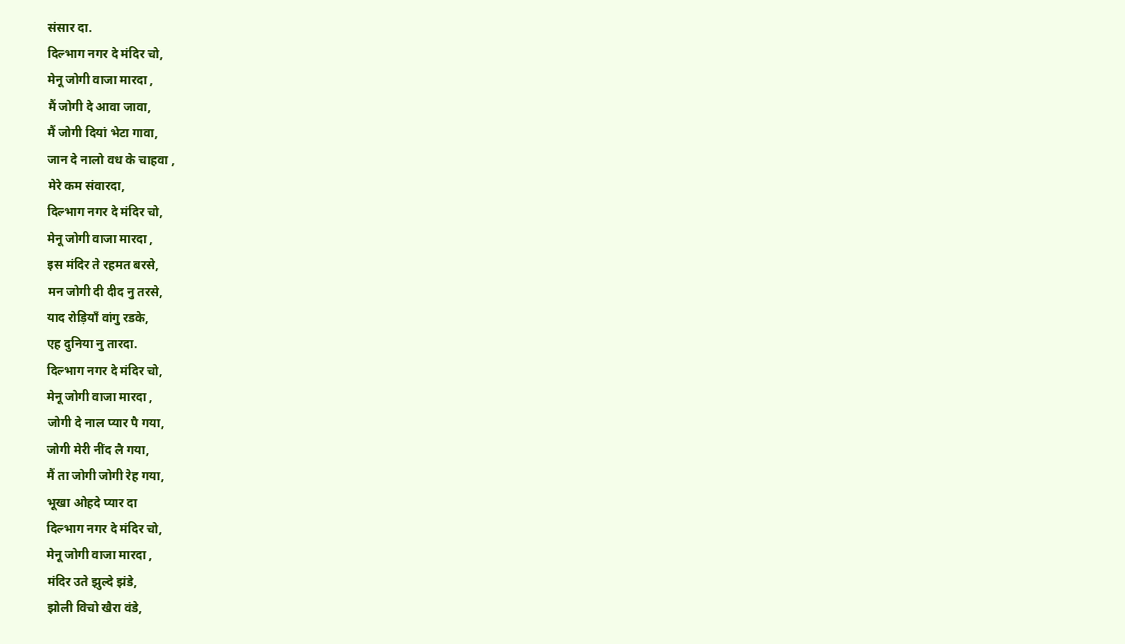संसार दा.
दिल्भाग नगर दे मंदिर चो,
मेनू जोगी वाजा मारदा ,
मैं जोगी दे आवा जावा,
मैं जोगी दियां भेटा गावा,
जान दे नालो वध के चाहवा ,
मेरे कम संवारदा,
दिल्भाग नगर दे मंदिर चो,
मेनू जोगी वाजा मारदा ,
इस मंदिर ते रहमत बरसे,
मन जोगी दी दीद नु तरसे,
याद रोड़ियाँ वांगु रडके,
एह दुनिया नु तारदा.
दिल्भाग नगर दे मंदिर चो,
मेनू जोगी वाजा मारदा ,
जोगी दे नाल प्यार पै गया,
जोगी मेरी नींद लै गया,
मैं ता जोगी जोगी रेह गया,
भूखा ओहदे प्यार दा
दिल्भाग नगर दे मंदिर चो,
मेनू जोगी वाजा मारदा ,
मंदिर उते झुल्दे झंडे,
झोली विचो खैरा वंडे,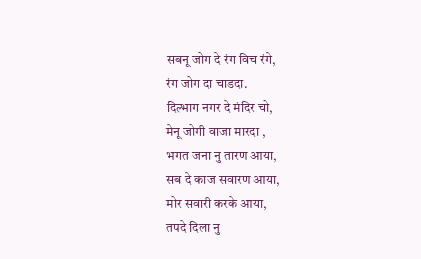सबनू जोग दे रंग विच रंगे,
रंग जोग दा चाडदा.
दिल्भाग नगर दे मंदिर चो,
मेनू जोगी वाजा मारदा ,
भगत जना नु तारण आया,
सब दे काज सवारण आया,
मोर सवारी करके आया,
तपदे दिला नु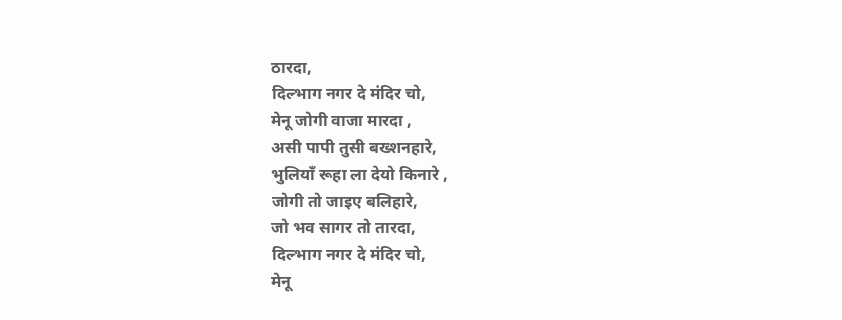ठारदा,
दिल्भाग नगर दे मंदिर चो,
मेनू जोगी वाजा मारदा ,
असी पापी तुसी बख्शनहारे,
भुलियाँ रूहा ला देयो किनारे ,
जोगी तो जाइए बलिहारे,
जो भव सागर तो तारदा,
दिल्भाग नगर दे मंदिर चो,
मेनू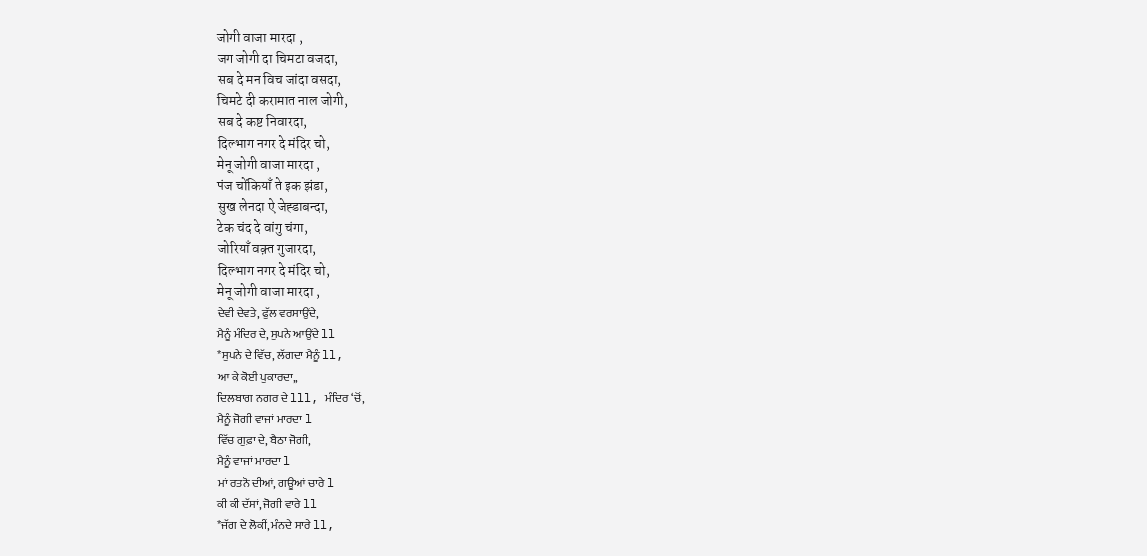जोगी वाजा मारदा ,
जग जोगी दा चिमटा वजदा,
सब दे मन विच जांदा वसदा,
चिमटे दी करामात नाल जोगी,
सब दे कष्ट निवारदा,
दिल्भाग नगर दे मंदिर चो,
मेनू जोगी वाजा मारदा ,
पंज चोंकियाँ ते इक झंडा,
सुख लेनदा ऐ जेह्डाबन्दा,
टेक चंद दे वांगु चंगा,
जोरियाँ वक़्त गुजारदा,
दिल्भाग नगर दे मंदिर चो,
मेनू जोगी वाजा मारदा ,
ਦੇਵੀ ਦੇਵਤੇ, ਫੁੱਲ ਵਰਸਾਉਂਦੇ,
ਮੈਨੂੰ ਮੰਦਿਰ ਦੇ, ਸੁਪਨੇ ਆਉਂਦੇ ll
*ਸੁਪਨੇ ਦੇ ਵਿੱਚ, ਲੱਗਦਾ ਮੈਨੂੰ ll,
ਆ ਕੇ ਕੋਈ ਪੁਕਾਰਦਾ,,
ਦਿਲਬਾਗ ਨਗਰ ਦੇ lll, ਮੰਦਿਰ ‘ਚੋਂ,
ਮੈਨੂੰ ਜੋਗੀ ਵਾਜਾਂ ਮਾਰਦਾ l
ਵਿੱਚ ਗੁਫ਼ਾ ਦੇ, ਬੈਠਾ ਜੋਗੀ,
ਮੈਨੂੰ ਵਾਜਾਂ ਮਾਰਦਾ l
ਮਾਂ ਰਤਨੋ ਦੀਆਂ, ਗਊਆਂ ਚਾਰੇ l
ਕੀ ਕੀ ਦੱਸਾਂ, ਜੋਗੀ ਵਾਰੇ ll
*ਜੱਗ ਦੇ ਲੋਕੀਂ, ਮੰਨਦੇ ਸਾਰੇ ll,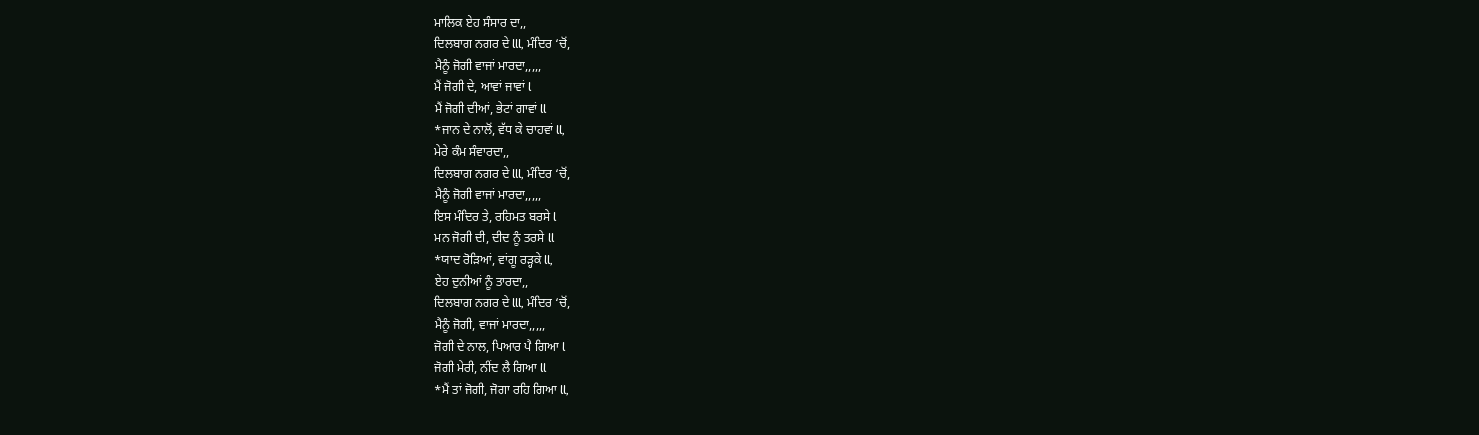ਮਾਲਿਕ ਏਹ ਸੰਸਾਰ ਦਾ,,
ਦਿਲਬਾਗ ਨਗਰ ਦੇ lll, ਮੰਦਿਰ ‘ਚੋਂ,
ਮੈਨੂੰ ਜੋਗੀ ਵਾਜਾਂ ਮਾਰਦਾ,,,,,
ਮੈਂ ਜੋਗੀ ਦੇ, ਆਵਾਂ ਜਾਵਾਂ l
ਮੈਂ ਜੋਗੀ ਦੀਆਂ, ਭੇਟਾਂ ਗਾਵਾਂ ll
*ਜਾਨ ਦੇ ਨਾਲੋਂ, ਵੱਧ ਕੇ ਚਾਹਵਾਂ ll,
ਮੇਰੇ ਕੰਮ ਸੰਵਾਰਦਾ,,
ਦਿਲਬਾਗ ਨਗਰ ਦੇ lll, ਮੰਦਿਰ ‘ਚੋਂ,
ਮੈਨੂੰ ਜੋਗੀ ਵਾਜਾਂ ਮਾਰਦਾ,,,,,
ਇਸ ਮੰਦਿਰ ਤੇ, ਰਹਿਮਤ ਬਰਸੇ l
ਮਨ ਜੋਗੀ ਦੀ, ਦੀਦ ਨੂੰ ਤਰਸੇ ll
*ਯਾਦ ਰੋੜਿਆਂ, ਵਾਂਗੂ ਰੜ੍ਹਕੇ ll,
ਏਹ ਦੁਨੀਆਂ ਨੂੰ ਤਾਰਦਾ,,
ਦਿਲਬਾਗ ਨਗਰ ਦੇ lll, ਮੰਦਿਰ ‘ਚੋਂ,
ਮੈਨੂੰ ਜੋਗੀ, ਵਾਜਾਂ ਮਾਰਦਾ,,,,,
ਜੋਗੀ ਦੇ ਨਾਲ, ਪਿਆਰ ਪੈ ਗਿਆ l
ਜੋਗੀ ਮੇਰੀ, ਨੀਂਦ ਲੈ ਗਿਆ ll
*ਮੈਂ ਤਾਂ ਜੋਗੀ, ਜੋਗਾ ਰਹਿ ਗਿਆ ll,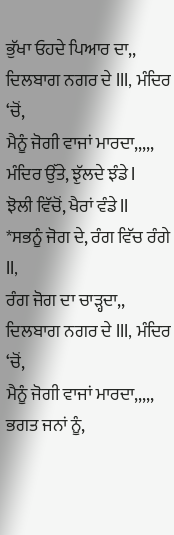ਭੁੱਖਾ ਓਹਦੇ ਪਿਆਰ ਦਾ,,
ਦਿਲਬਾਗ ਨਗਰ ਦੇ lll, ਮੰਦਿਰ ‘ਚੋਂ,
ਮੈਨੂੰ ਜੋਗੀ ਵਾਜਾਂ ਮਾਰਦਾ,,,,,
ਮੰਦਿਰ ਉੱਤੇ, ਝੁੱਲਦੇ ਝੰਡੇ l
ਝੋਲੀ ਵਿੱਚੋਂ, ਖੈਰਾਂ ਵੰਡੇ ll
*ਸਭਨੂੰ ਜੋਗ ਦੇ, ਰੰਗ ਵਿੱਚ ਰੰਗੇ ll,
ਰੰਗ ਜੋਗ ਦਾ ਚਾੜ੍ਹਦਾ,,
ਦਿਲਬਾਗ ਨਗਰ ਦੇ lll, ਮੰਦਿਰ ‘ਚੋਂ,
ਮੈਨੂੰ ਜੋਗੀ ਵਾਜਾਂ ਮਾਰਦਾ,,,,,
ਭਗਤ ਜਨਾਂ ਨੂੰ,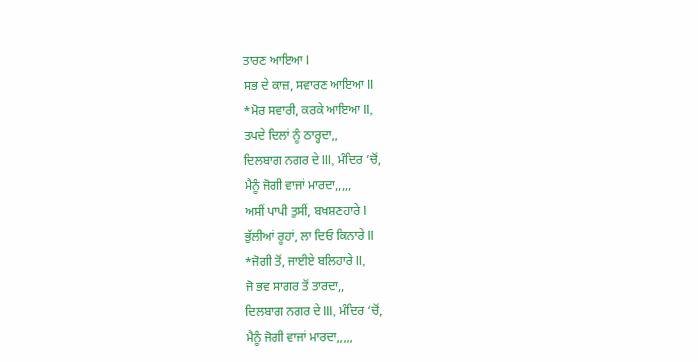ਤਾਰਣ ਆਇਆ l
ਸਭ ਦੇ ਕਾਜ਼, ਸਵਾਰਣ ਆਇਆ ll
*ਮੋਰ ਸਵਾਰੀ, ਕਰਕੇ ਆਇਆ ll,
ਤਪਦੇ ਦਿਲਾਂ ਨੂੰ ਠਾਰ੍ਹਦਾ,,
ਦਿਲਬਾਗ ਨਗਰ ਦੇ lll, ਮੰਦਿਰ ‘ਚੋਂ,
ਮੈਨੂੰ ਜੋਗੀ ਵਾਜਾਂ ਮਾਰਦਾ,,,,,
ਅਸੀਂ ਪਾਪੀ ਤੁਸੀਂ, ਬਖਸ਼ਣਹਾਰੇ l
ਭੁੱਲੀਆਂ ਰੂਹਾਂ, ਲਾ ਦਿਓ ਕਿਨਾਰੇ ll
*ਜੋਗੀ ਤੋਂ, ਜਾਈਏ ਬਲਿਹਾਰੇ ll,
ਜੋ ਭਵ ਸਾਗਰ ਤੋਂ ਤਾਰਦਾ,,
ਦਿਲਬਾਗ ਨਗਰ ਦੇ lll, ਮੰਦਿਰ ‘ਚੋਂ,
ਮੈਨੂੰ ਜੋਗੀ ਵਾਜਾਂ ਮਾਰਦਾ,,,,,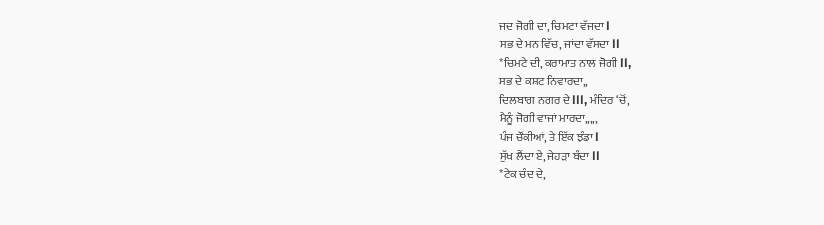ਜਦ ਜੋਗੀ ਦਾ, ਚਿਮਟਾ ਵੱਜਦਾ l
ਸਭ ਦੇ ਮਨ ਵਿੱਚ, ਜਾਂਦਾ ਵੱਸਦਾ ll
*ਚਿਮਟੇ ਦੀ, ਕਰਾਮਾਤ ਨਾਲ ਜੋਗੀ ll,
ਸਭ ਦੇ ਕਸ਼ਟ ਨਿਵਾਰਦਾ,,
ਦਿਲਬਾਗ ਨਗਰ ਦੇ lll, ਮੰਦਿਰ ‘ਚੋਂ,
ਮੈਨੂੰ ਜੋਗੀ ਵਾਜਾਂ ਮਾਰਦਾ,,,,,
ਪੰਜ ਚੌਂਕੀਆਂ, ਤੇ ਇੱਕ ਝੰਡਾ l
ਸੁੱਖ ਲੈਂਦਾ ਏ, ਜੇਹੜਾ ਬੰਦਾ ll
*ਟੇਕ ਚੰਦ ਦੇ,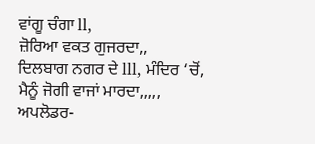ਵਾਂਗੂ ਚੰਗਾ ll,
ਜ਼ੋਰਿਆ ਵਕਤ ਗੁਜਰਦਾ,,
ਦਿਲਬਾਗ ਨਗਰ ਦੇ lll, ਮੰਦਿਰ ‘ਚੋਂ,
ਮੈਨੂੰ ਜੋਗੀ ਵਾਜਾਂ ਮਾਰਦਾ,,,,,
ਅਪਲੋਡਰ-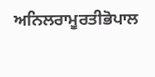ਅਨਿਲਰਾਮੂਰਤੀਭੋਪਾਲ